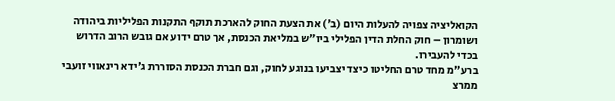הקואליציה צפויה להעלות היום (ב') את הצעת החוק להארכת תוקף התקנות הפליליות ביהודה ושומרון – חוק החלת הדין הפלילי ביו״ש במליאת הכנסת, אך טרם ידוע אם גובש הרוב הדרוש בכדי להעבירו.
ברע"מ מחד טרם החליטו כיצד יצביעו בנוגע לחוק, וגם חברת הכנסת הסוררת ג'ידא רינאווי זועבי ממרצ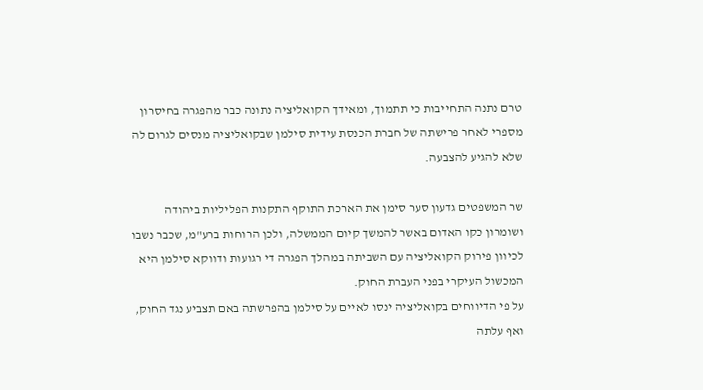טרם נתנה התחייבות כי תתמוך, ומאידך הקואליציה נתונה כבר מהפגרה בחיסרון מספרי לאחר פרישתה של חברת הכנסת עידית סילמן שבקואליציה מנסים לגרום לה שלא להגיע להצבעה.

שר המשפטים גדעון סער סימן את הארכת התוקף התקנות הפליליות ביהודה ושומרון כקו האדום באשר להמשך קיום הממשלה, ולכן הרוחות ברע"מ, שכבר נשבו לכיוון פירוק הקואליציה עם השביתה במהלך הפגרה די רגועות ודווקא סילמן היא המכשול העיקרי בפני העברת החוק.
על פי הדיווחים בקואליציה ינסו לאיים על סילמן בהפרשתה באם תצביע נגד החוק, ואף עלתה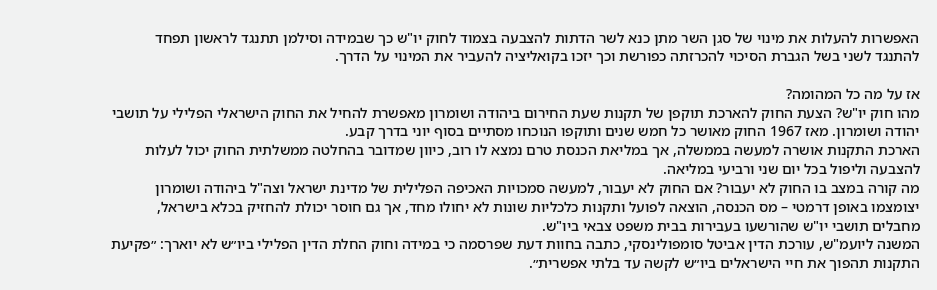האפשרות להעלות את מינוי של סגן השר מתן כנא לשר הדתות להצבעה בצמוד לחוק יו"ש כך שבמידה וסילמן תתנגד לראשון תפחד להתנגד לשני בשל הגברת הסיכוי להכרזתה כפורשת וכך יזכו בקואליציה להעביר את המינוי על הדרך.

אז על מה כל המהומה?
מהו חוק יו"ש? הצעת החוק להארכת תוקפן של תקנות שעת החירום ביהודה ושומרון מאפשרת להחיל את החוק הישראלי הפלילי על תושבי יהודה ושומרון. מאז 1967 החוק מאושר כל חמש שנים ותוקפו הנוכחו מסתיים בסוף יוני בדרך קבע.
הארכת התקנות אושרה למעשה בממשלה, אך במליאת הכנסת טרם נמצא לו רוב, כיוון שמדובר בהחלטה ממשלתית החוק יכול לעלות להצבעה וליפול בכל יום שני ורביעי במליאה.
מה קורה במצב בו החוק לא יעבור? אם החוק לא יעבור, למעשה סמכויות האכיפה הפלילית של מדינת ישראל וצה"ל ביהודה ושומרון יצומצמו באופן דרמטי – מס הכנסה, הוצאה לפועל ותקנות כלכליות שונות לא יחולו מחד, אך גם חוסר יכולת להחזיק בכלא בישראל, מחבלים תושבי יו"ש שהורשעו בעבירות בבית משפט צבאי ביו"ש.
המשנה ליועמ"ש, עורכת הדין אביטל סומפולינסקי, כתבה בחוות דעת שפרסמה כי במידה וחוק החלת הדין הפלילי ביו״ש לא יוארך: ״פקיעת התקנות תהפוך את חיי הישראלים ביו״ש לקשה עד בלתי אפשרית״.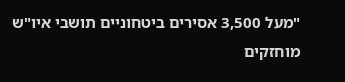"מעל 3,500 אסירים ביטחוניים תושבי איו"ש מוחזקים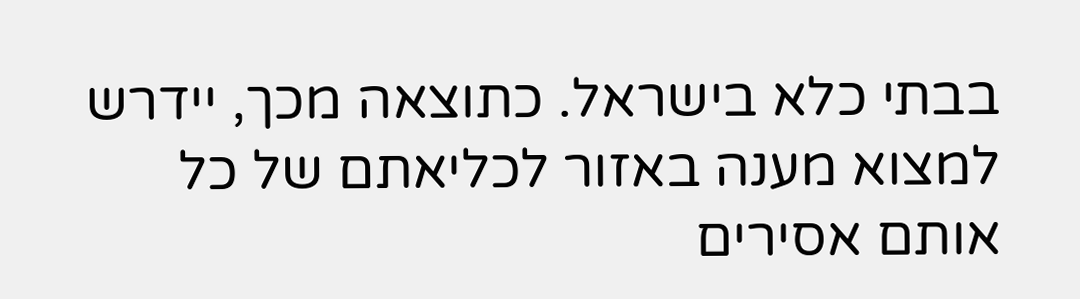בבתי כלא בישראל. כתוצאה מכך, יידרש למצוא מענה באזור לכליאתם של כל אותם אסירים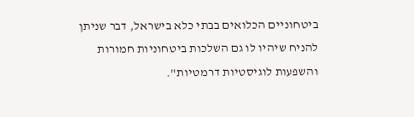ביטחוניים הכלואים בבתי כלא בישראל, דבר שניתן להניח שיהיו לו גם השלכות ביטחוניות חמורות והשפעות לוגיסטיות דרמטיות".